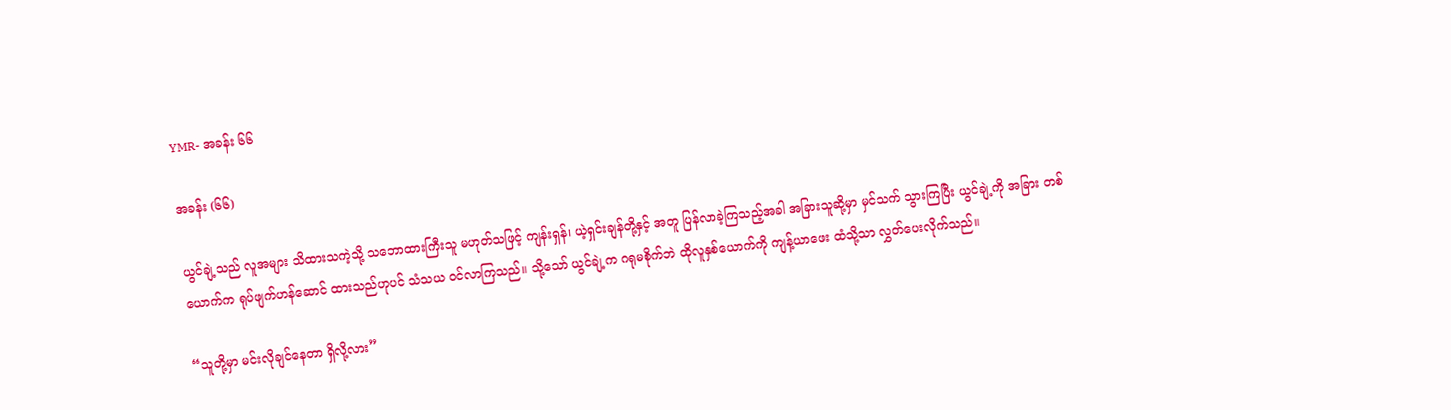YMR- အခန်း ၆၆

အခန်း (၆၆)

ယွင်ချဲ့သည် လူအများ သိထားသကဲ့သို့ သဘောထားကြီးသူ မဟုတ်သဖြင့် ကျန်းရှန်၊ ယဲ့ရှင်းချန်တို့နှင့် အတူ ပြန်လာခဲ့ကြသည့်အခါ အခြားသူဆို့မှာ မှင်သက် သွားကြပြီး ယွင်ချဲ့ကို အခြား တစ်ယောက်က ရုပ်ဖျက်ဟန်ဆောင် ထားသည်ဟုပင် သံသယ ဝင်လာကြသည်။ သို့သော် ယွင်ချဲ့က ဂရုမစိုက်ဘဲ ထိုလူနှစ်ယောက်ကို ကျန့်ယာဖေး ထံသို့သာ လွှတ်ပေးလိုက်သည်။

“သူတို့မှာ မင်းလိုချင်နေတာ ရှိလို့လား”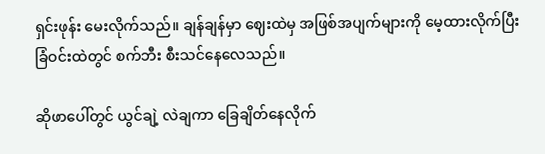ရှင်းဖုန်း မေးလိုက်သည်။ ချန်ချန်မှာ ဈေးထဲမှ အဖြစ်အပျက်များကို မေ့ထားလိုက်ပြီး ခြံဝင်းထဲတွင် စက်ဘီး စီးသင်နေလေသည်။

ဆိုဖာပေါ်တွင် ယွင်ချဲ့ လဲချကာ ခြေချိတ်နေလိုက်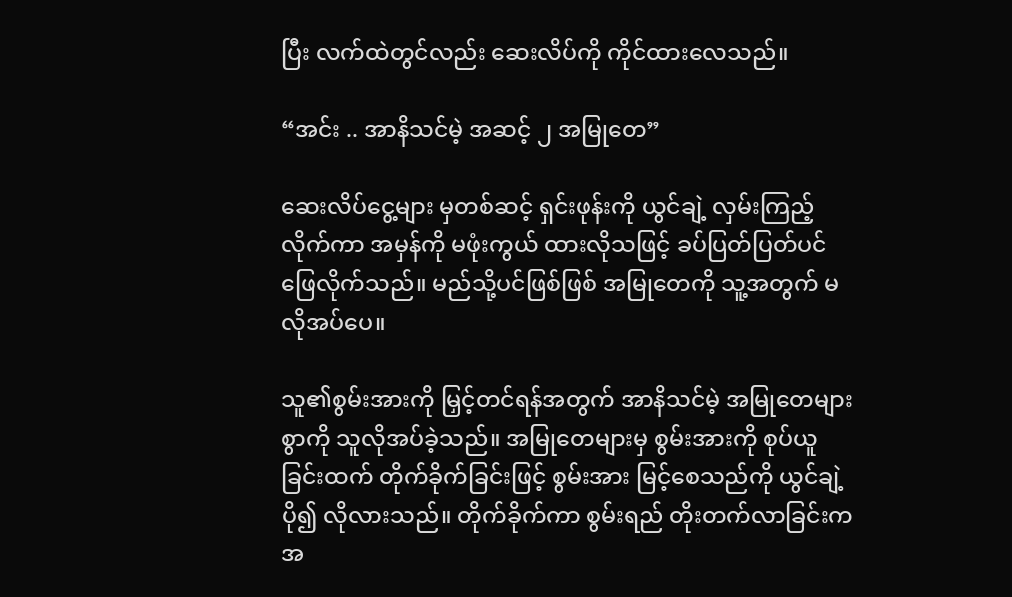ပြီး လက်ထဲတွင်လည်း ဆေးလိပ်ကို ကိုင်ထားလေသည်။

“အင်း .. အာနိသင်မဲ့ အဆင့် ၂ အမြုတေ”

ဆေးလိပ်ငွေ့များ မှတစ်ဆင့် ရှင်းဖုန်းကို ယွင်ချဲ့ လှမ်းကြည့် လိုက်ကာ အမှန်ကို မဖုံးကွယ် ထားလိုသဖြင့် ခပ်ပြတ်ပြတ်ပင် ဖြေလိုက်သည်။ မည်သို့ပင်ဖြစ်ဖြစ် အမြုတေကို သူ့အတွက် မလိုအပ်ပေ။

သူ၏စွမ်းအားကို မြှင့်တင်ရန်အတွက် အာနိသင်မဲ့ အမြုတေများစွာကို သူလိုအပ်ခဲ့သည်။ အမြုတေများမှ စွမ်းအားကို စုပ်ယူခြင်းထက် တိုက်ခိုက်ခြင်းဖြင့် စွမ်းအား မြင့်စေသည်ကို ယွင်ချဲ့ ပို၍ လိုလားသည်။ တိုက်ခိုက်ကာ စွမ်းရည် တိုးတက်လာခြင်းက အ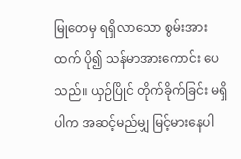မြုတေမှ ရရှိလာသော စွမ်းအားထက် ပို၍ သန်မာအားကောင်း ပေသည်။ ယှဉ်ပြိုင် တိုက်ခိုက်ခြင်း မရှိပါက အဆင့်မည်မျှ မြင့်မားနေပါ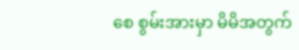စေ စွမ်းအားမှာ မိမိအတွက်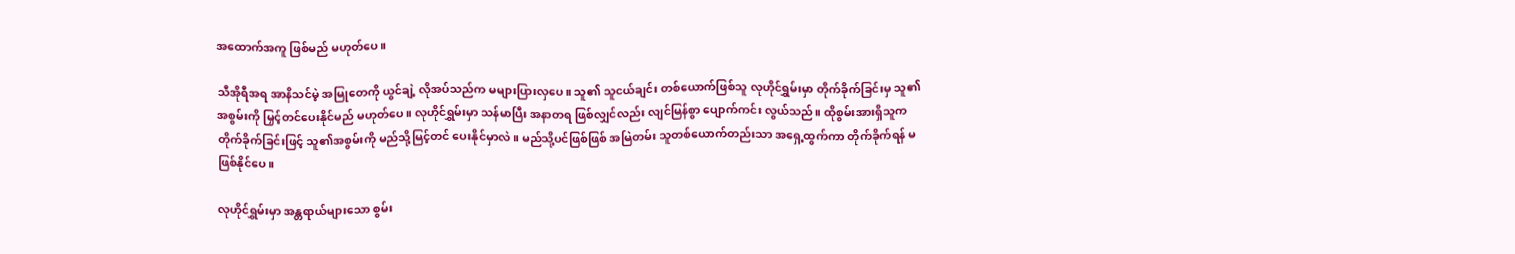အထောက်အကူ ဖြစ်မည် မဟုတ်ပေ။

သီအိုရီအရ အာနိသင်မဲ့ အမြုတေကို ယွင်ချဲ့ လိုအပ်သည်က မများပြားလှပေ။ သူ၏ သူငယ်ချင်း တစ်ယောက်ဖြစ်သူ လုဟိုင်ရွှမ်းမှာ တိုက်ခိုက်ခြင်းမှ သူ၏အစွမ်းကို မြှင့်တင်ပေးနိုင်မည် မဟုတ်ပေ။ လုဟိုင်ရွှမ်းမှာ သန်မာပြီး အနာတရ ဖြစ်လျှင်လည်း လျင်မြန်စွာ ပျောက်ကင်း လွယ်သည်။ ထိုစွမ်းအားရှိသူက တိုက်ခိုက်ခြင်းဖြင့် သူ၏အစွမ်းကို မည်သို့မြင့်တင် ပေးနိုင်မှာလဲ။ မည်သို့ပင်ဖြစ်ဖြစ် အမြဲတမ်း သူတစ်ယောက်တည်းသာ အရှေ့ထွက်ကာ တိုက်ခိုက်ရန် မဖြစ်နိုင်ပေ။

လုဟိုင်ရွှမ်းမှာ အန္တရာယ်များသော စွမ်း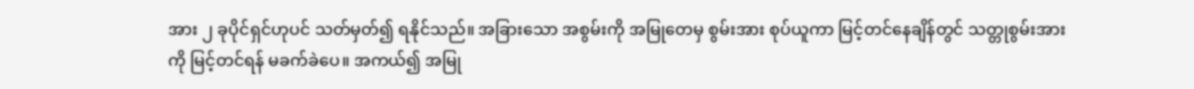အား ၂ ခုပိုင်ရှင်ဟုပင် သတ်မှတ်၍ ရနိုင်သည်။ အခြားသော အစွမ်းကို အမြုတေမှ စွမ်းအား စုပ်ယူကာ မြင့်တင်နေချိန်တွင် သတ္တုစွမ်းအားကို မြင့်တင်ရန် မခက်ခဲပေ။ အကယ်၍ အမြု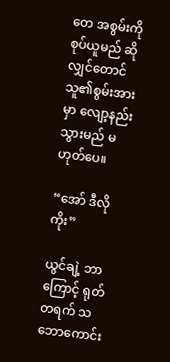တေ အစွမ်းကို စုပ်ယူမည် ဆိုလျှင်တောင် သူ၏စွမ်းအားမှာ လျော့နည်းသွားမည် မဟုတ်ပေ။

“အော် ဒီလိုကိုး”

ယွင်ချဲ့ ဘာကြောင့် ရုတ်တရက် သဘောကောင်း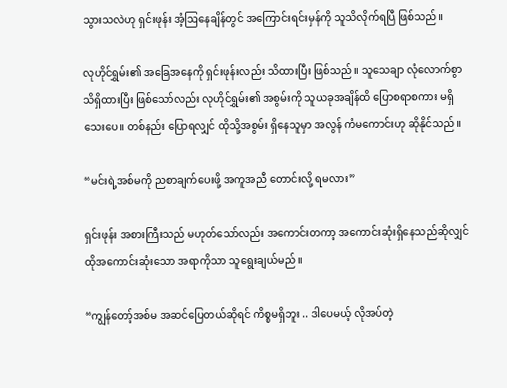သွားသလဲဟု ရှင်းဖုန်း အံ့ဩနေချိန်တွင် အကြောင်းရင်းမှန်ကို သူသိလိုက်ရပြီ ဖြစ်သည်။

လုဟိုင်ရွှမ်း၏ အခြေအနေကို ရှင်းဖုန်းလည်း သိထားပြီး ဖြစ်သည်။ သူသေချာ လုံလောက်စွာ သိရှိထားပြီး ဖြစ်သော်လည်း လုဟိုင်ရွှမ်း၏ အစွမ်းကို သူယခုအချိန်ထိ ပြောစရာစကား မရှိသေးပေ။ တစ်နည်း ပြောရလျှင် ထိုသို့အစွမ်း ရှိနေသူမှာ အလွန် ကံမကောင်းဟု ဆိုနိုင်သည်။

“မင်းရဲ့အစ်မကို ညစာချက်ပေးဖို့ အကူအညီ တောင်းလို့ ရမလား”

ရှင်းဖုန်း အစားကြီးသည် မဟုတ်သော်လည်း အကောင်းတကာ့ အကောင်းဆုံးရှိနေသည်ဆိုလျှင် ထိုအကောင်းဆုံးသော အရာကိုသာ သူရွေးချယ်မည်။

“ကျွန်တော့်အစ်မ အဆင်ပြေတယ်ဆိုရင် ကိစ္စမရှိဘူး .. ဒါပေမယ့် လိုအပ်တဲ့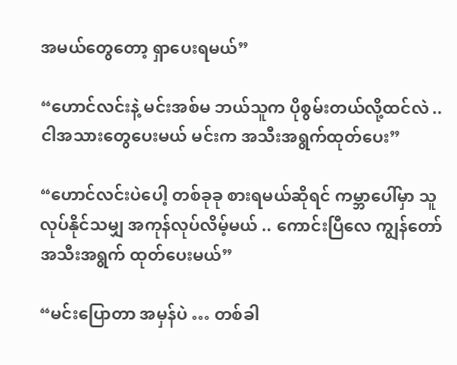အမယ်တွေတော့ ရှာပေးရမယ်”

“ဟောင်လင်းနဲ့ မင်းအစ်မ ဘယ်သူက ပိုစွမ်းတယ်လို့ထင်လဲ .. ငါအသားတွေပေးမယ် မင်းက အသီးအရွက်ထုတ်ပေး”

“ဟောင်လင်းပဲပေါ့ တစ်ခုခု စားရမယ်ဆိုရင် ကမ္ဘာပေါ်မှာ သူလုပ်နိုင်သမျှ အကုန်လုပ်လိမ့်မယ် .. ကောင်းပြီလေ ကျွန်တော် အသီးအရွက် ထုတ်ပေးမယ်”

“မင်းပြောတာ အမှန်ပဲ … တစ်ခါ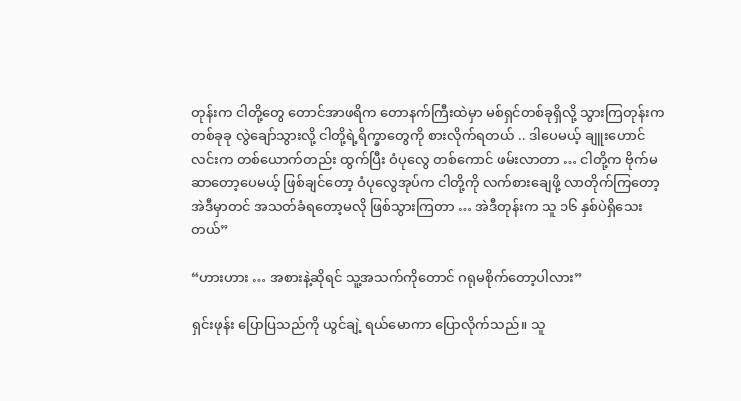တုန်းက ငါတို့တွေ တောင်အာဖရိက တောနက်ကြီးထဲမှာ မစ်ရှင်တစ်ခုရှိလို့ သွားကြတုန်းက တစ်ခုခု လွဲချော်သွားလို့ ငါတို့ရဲ့ရိက္ခာတွေကို စားလိုက်ရတယ် .. ဒါပေမယ့် ချူးဟောင်လင်းက တစ်ယောက်တည်း ထွက်ပြီး ဝံပုလွေ တစ်ကောင် ဖမ်းလာတာ … ငါတို့က ဗိုက်မဆာတော့ပေမယ့် ဖြစ်ချင်တော့ ဝံပုလွေအုပ်က ငါတို့ကို လက်စားချေဖို့ လာတိုက်ကြတော့ အဲဒီမှာတင် အသတ်ခံရတော့မလို ဖြစ်သွားကြတာ … အဲဒီတုန်းက သူ ၁၆ နှစ်ပဲရှိသေးတယ်”

“ဟားဟား … အစားနဲ့ဆိုရင် သူ့အသက်ကိုတောင် ဂရုမစိုက်တော့ပါလား”

ရှင်းဖုန်း ပြောပြသည်ကို ယွင်ချဲ့ ရယ်မောကာ ပြောလိုက်သည်။ သူ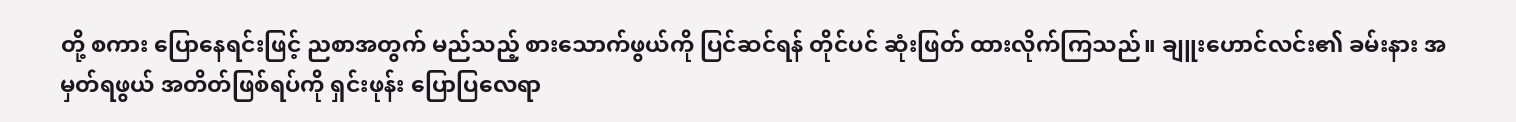တို့ စကား ပြောနေရင်းဖြင့် ညစာအတွက် မည်သည့် စားသောက်ဖွယ်ကို ပြင်ဆင်ရန် တိုင်ပင် ဆုံးဖြတ် ထားလိုက်ကြသည်။ ချူးဟောင်လင်း၏ ခမ်းနား အမှတ်ရဖွယ် အတိတ်ဖြစ်ရပ်ကို ရှင်းဖုန်း ပြောပြလေရာ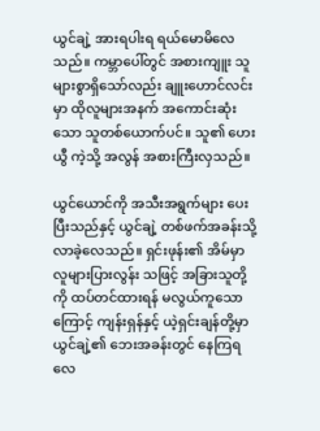ယွင်ချဲ့ အားရပါးရ ရယ်မောမိလေသည်။ ကမ္ဘာပေါ်တွင် အစားကျူး သူများစွာရှိသော်လည်း ချူးဟောင်လင်းမှာ ထိုလူများအနက် အကောင်းဆုံးသော သူတစ်ယောက်ပင်။ သူ၏ ဟေးယွီ ကဲ့သို့ အလွန် အစားကြီးလှသည်။

ယွင်ယောင်ကို အသီးအရွက်များ ပေးပြီးသည်နှင့် ယွင်ချဲ့ တစ်ဖက်အခန်းသို့ လာခဲ့လေသည်။ ရှင်းဖုန်း၏ အိမ်မှာ လူများပြားလွန်း သဖြင့် အခြားသူတို့ကို ထပ်တင်ထားရန် မလွယ်ကူသောကြောင့် ကျန်းရှန်နှင့် ယဲ့ရှင်းချန်တို့မှာ ယွင်ချဲ့၏ ဘေးအခန်းတွင် နေကြရလေ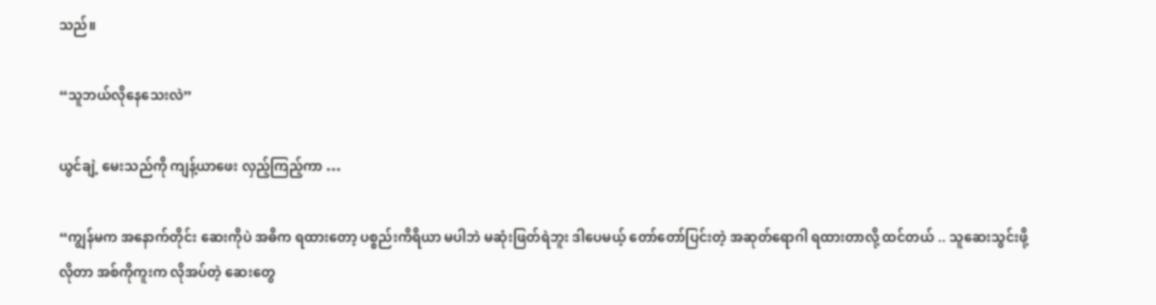သည်။

“သူဘယ်လိုနေသေးလဲ”

ယွင်ချဲ့ မေးသည်ကို ကျန့်ယာဖေး လှည့်ကြည့်ကာ …

“ကျွန်မက အနောက်တိုင်း ဆေးကိုပဲ အဓိက ရထားတော့ ပစ္စည်းကိရိယာ မပါဘဲ မဆုံးဖြတ်ရဲဘူး ဒါပေမယ့် တော်တော်ပြင်းတဲ့ အဆုတ်ရောဂါ ရထားတာလို့ ထင်တယ် .. သူဆေးသွင်းဖို့လိုတာ အစ်ကိုကူးက လိုအပ်တဲ့ ဆေးတွေ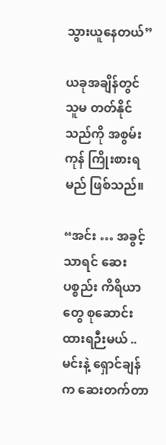သွားယူနေတယ်”

ယခုအချိန်တွင် သူမ တတ်နိုင်သည်ကို အစွမ်းကုန် ကြိုးစားရမည် ဖြစ်သည်။

“အင်း … အခွင့်သာရင် ဆေးပစ္စည်း ကိရိယာတွေ စုဆောင်းထားရဉီးမယ် .. မင်းနဲ့ ရှောင်ချန်က ဆေးတက်တာ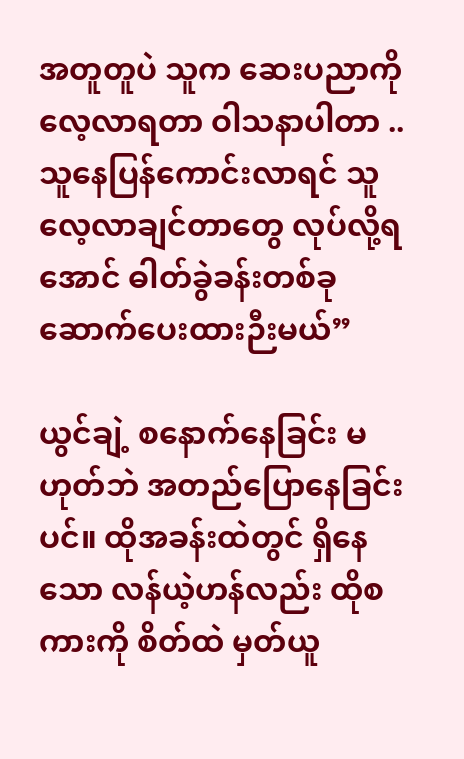အတူတူပဲ သူက ဆေးပညာကို လေ့လာရတာ ဝါသနာပါတာ .. သူနေပြန်ကောင်းလာရင် သူလေ့လာချင်တာတွေ လုပ်လို့ရအောင် ဓါတ်ခွဲခန်းတစ်ခု ဆောက်ပေးထားဉီးမယ်”

ယွင်ချဲ့ စနောက်နေခြင်း မဟုတ်ဘဲ အတည်ပြောနေခြင်းပင်။ ထိုအခန်းထဲတွင် ရှိနေသော လန်ယဲ့ဟန်လည်း ထိုစကားကို စိတ်ထဲ မှတ်ယူ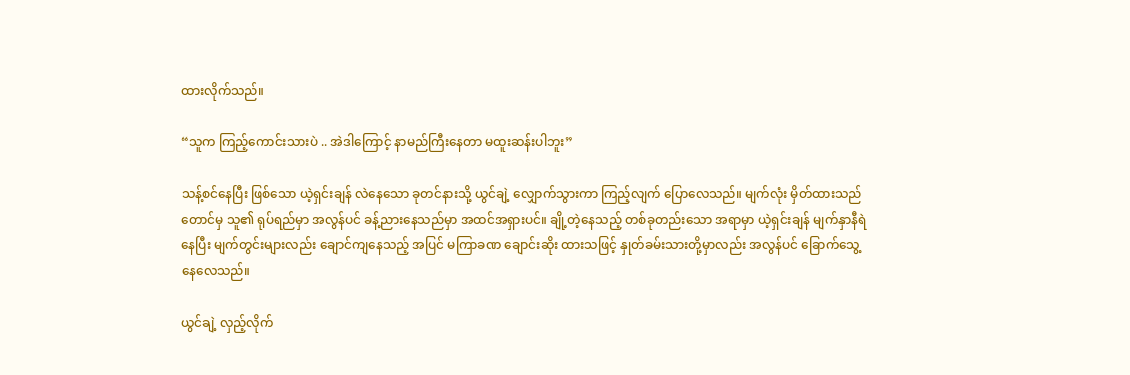ထားလိုက်သည်။

“သူက ကြည့်ကောင်းသားပဲ .. အဲဒါကြောင့် နာမည်ကြီးနေတာ မထူးဆန်းပါဘူး”

သန့်စင်နေပြီး ဖြစ်သော ယဲ့ရှင်းချန် လဲနေသော ခုတင်နားသို့ ယွင်ချဲ့ လျှောက်သွားကာ ကြည့်လျက် ပြောလေသည်။ မျက်လုံး မှိတ်ထားသည်တောင်မှ သူ၏ ရုပ်ရည်မှာ အလွန်ပင် ခန့်ညားနေသည်မှာ အထင်အရှားပင်။ ချို့တဲ့နေသည့် တစ်ခုတည်းသော အရာမှာ ယဲ့ရှင်းချန် မျက်နှာနီရဲနေပြီး မျက်တွင်းများလည်း ချောင်ကျနေသည့် အပြင် မကြာခဏ ချောင်းဆိုး ထားသဖြင့် နှုတ်ခမ်းသားတို့မှာလည်း အလွန်ပင် ခြောက်သွေ့ နေလေသည်။

ယွင်ချဲ့ လှည့်လိုက်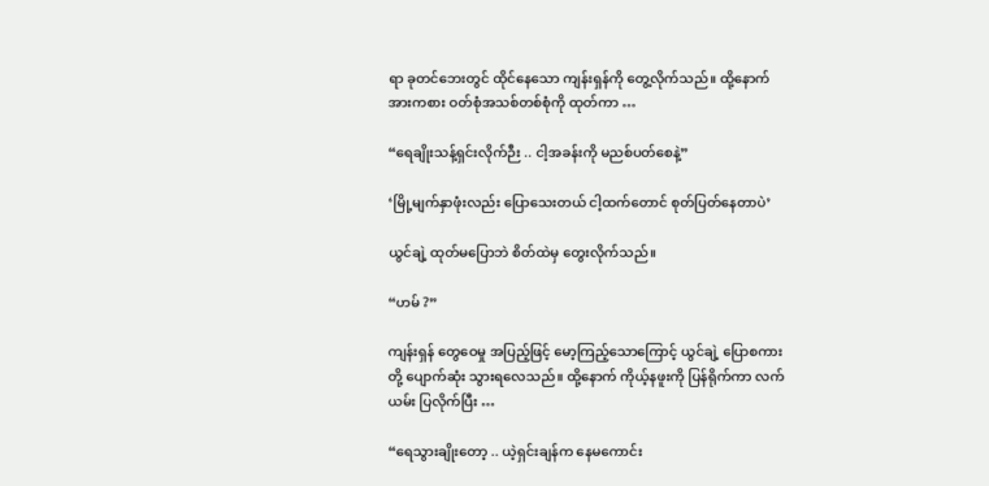ရာ ခုတင်ဘေးတွင် ထိုင်နေသော ကျန်းရှန်ကို တွေ့လိုက်သည်။ ထို့နောက် အားကစား ဝတ်စုံအသစ်တစ်စုံကို ထုတ်ကာ …

“ရေချိုးသန့်ရှင်းလိုက်ဉီး .. ငါ့အခန်းကို မညစ်ပတ်စေနဲ့”

‘မြို့မျက်နှာဖုံးလည်း ပြောသေးတယ် ငါ့ထက်တောင် စုတ်ပြတ်နေတာပဲ’

ယွင်ချဲ့ ထုတ်မပြောဘဲ စိတ်ထဲမှ တွေးလိုက်သည်။

“ဟမ် ?”

ကျန်းရှန် တွေဝေမှု အပြည့်ဖြင့် မော့ကြည့်သောကြောင့် ယွင်ချဲ့ ပြောစကားတို့ ပျောက်ဆုံး သွားရလေသည်။ ထို့နောက် ကိုယ့်နဖူးကို ပြန်ရိုက်ကာ လက်ယမ်း ပြလိုက်ပြီး …

“ရေသွားချိုးတော့ .. ယဲ့ရှင်းချန်က နေမကောင်း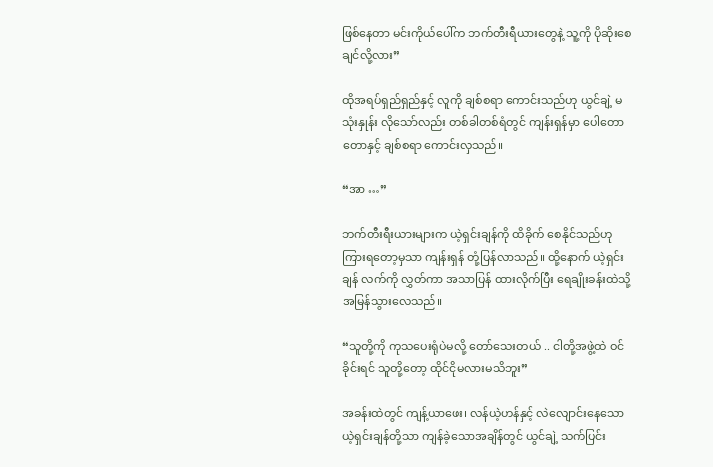ဖြစ်နေတာ မင်းကိုယ်ပေါ်က ဘက်တီးရီယားတွေနဲ့ သူ့ကို ပိုဆိုးစေချင်လို့လား”

ထိုအရပ်ရှည်ရှည်နှင့် လူကို ချစ်စရာ ကောင်းသည်ဟု ယွင်ချဲ့ မသုံးနှုန်း လိုသော်လည်း တစ်ခါတစ်ရံတွင် ကျန်းရှန်မှာ ပေါတောတောနှင့် ချစ်စရာ ကောင်းလှသည်။

“အာ …”

ဘက်တီးရီးယားများက ယဲ့ရှင်းချန်ကို ထိခိုက် စေနိုင်သည်ဟု ကြားရတော့မှသာ ကျန်းရှန် တုံ့ပြန်လာသည်။ ထို့နောက် ယဲ့ရှင်းချန် လက်ကို လွှတ်ကာ အသာပြန် ထားလိုက်ပြီး ရေချိုးခန်းထဲသို့ အမြန်သွားလေသည်။

“သူတို့ကို ကုသပေးရုံပဲမလို့ တော်သေးတယ် .. ငါတို့အဖွဲ့ထဲ ဝင်ခိုင်းရင် သူတို့တော့ ထိုင်ငိုမလားမသိဘူး”

အခန်းထဲတွင် ကျန့်ယာဖေး၊ လန်ယဲ့ဟန်နှင့် လဲလျောင်းနေသော ယဲ့ရှင်းချန်တို့သာ ကျန်ခဲ့သောအချိန်တွင် ယွင်ချဲ့ သက်ပြင်း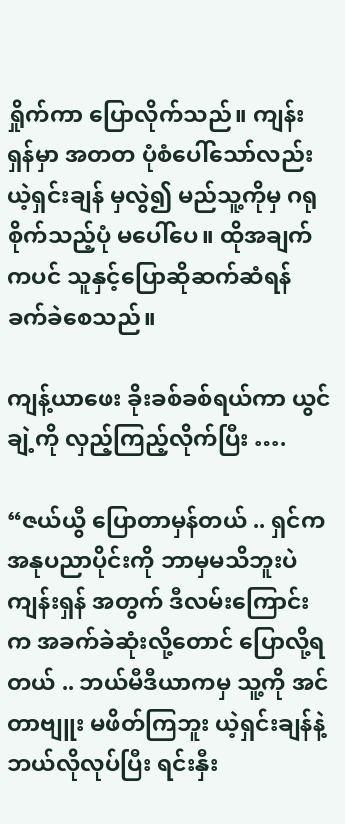ရှိုက်ကာ ပြောလိုက်သည်။ ကျန်းရှန်မှာ အတတ ပုံစံပေါ်သော်လည်း ယဲ့ရှင်းချန် မှလွဲ၍ မည်သူ့ကိုမှ ဂရုစိုက်သည့်ပုံ မပေါ်ပေ။ ထိုအချက်ကပင် သူနှင့်ပြောဆိုဆက်ဆံရန် ခက်ခဲစေသည်။

ကျန့်ယာဖေး ခိုးခစ်ခစ်ရယ်ကာ ယွင်ချဲ့ကို လှည့်ကြည့်လိုက်ပြီး ….

“ဇယ်ယွီ ပြောတာမှန်တယ် .. ရှင်က အနုပညာပိုင်းကို ဘာမှမသိဘူးပဲ ကျန်းရှန် အတွက် ဒီလမ်းကြောင်းက အခက်ခဲဆုံးလို့တောင် ပြောလို့ရတယ် .. ဘယ်မီဒီယာကမှ သူ့ကို အင်တာဗျူး မဖိတ်ကြဘူး ယဲ့ရှင်းချန်နဲ့ ဘယ်လိုလုပ်ပြီး ရင်းနှီး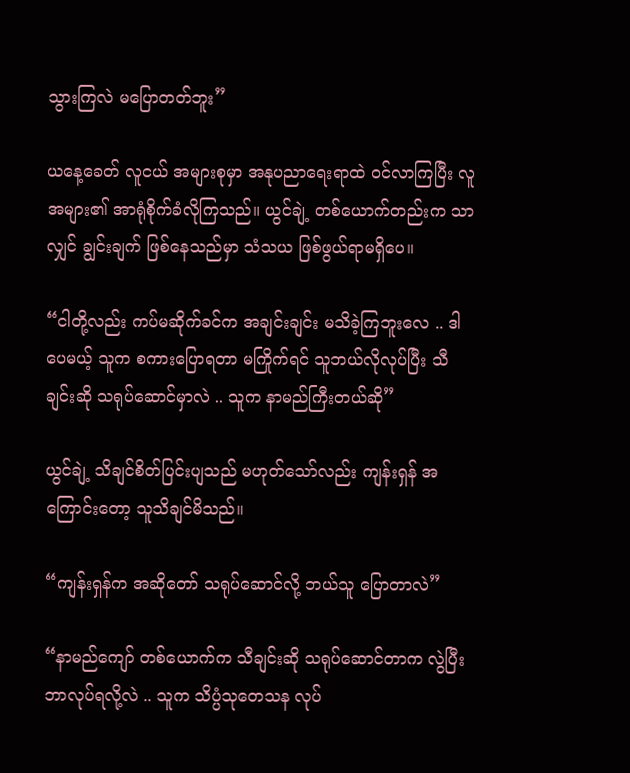သွားကြလဲ မပြောတတ်ဘူး”

ယနေ့ခေတ် လူငယ် အများစုမှာ အနုပညာရေးရာထဲ ဝင်လာကြပြီး လူအများ၏ အာရုံစိုက်ခံလိုကြသည်။ ယွင်ချဲ့ တစ်ယောက်တည်းက သာလျှင် ချွင်းချက် ဖြစ်နေသည်မှာ သံသယ ဖြစ်ဖွယ်ရာမရှိပေ။

“ငါတို့လည်း ကပ်မဆိုက်ခင်က အချင်းချင်း မသိခဲ့ကြဘူးလေ .. ဒါပေမယ့် သူက စကားပြောရတာ မကြိုက်ရင် သူဘယ်လိုလုပ်ပြီး သီချင်းဆို သရုပ်ဆောင်မှာလဲ .. သူက နာမည်ကြီးတယ်ဆို”

ယွင်ချဲ့ သိချင်စိတ်ပြင်းပျသည် မဟုတ်သော်လည်း ကျန်းရှန် အကြောင်းတော့ သူသိချင်မိသည်။

“ကျန်းရှန်က အဆိုတော် သရုပ်ဆောင်လို့ ဘယ်သူ ပြောတာလဲ”

“နာမည်ကျော် တစ်ယောက်က သီချင်းဆို သရုပ်ဆောင်တာက လွဲပြီး ဘာလုပ်ရလို့လဲ .. သူက သိပ္ပံသုတေသန လုပ်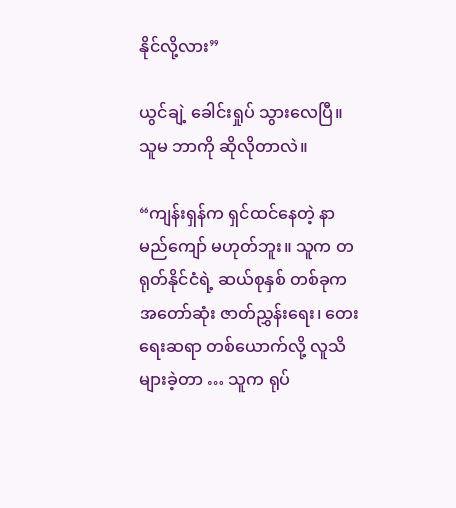နိုင်လို့လား”

ယွင်ချဲ့ ခေါင်းရှုပ် သွားလေပြီ။ သူမ ဘာကို ဆိုလိုတာလဲ။

“ကျန်းရှန်က ရှင်ထင်နေတဲ့ နာမည်ကျော် မဟုတ်ဘူး။ သူက တရုတ်နိုင်ငံရဲ့ ဆယ်စုနှစ် တစ်ခုက အတော်ဆုံး ဇာတ်ညွှန်းရေး၊ တေးရေးဆရာ တစ်ယောက်လို့ လူသိများခဲ့တာ … သူက ရုပ်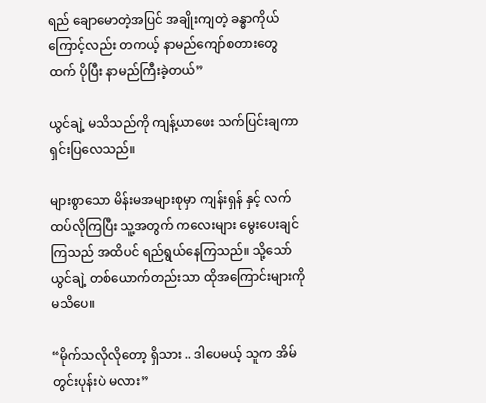ရည် ချောမောတဲ့အပြင် အချိုးကျတဲ့ ခန္ဓာကိုယ်ကြောင့်လည်း တကယ့် နာမည်ကျော်စတားတွေထက် ပိုပြီး နာမည်ကြီးခဲ့တယ်”

ယွင်ချဲ့ မသိသည်ကို ကျန့်ယာဖေး သက်ပြင်းချကာ ရှင်းပြလေသည်။

များစွာသော မိန်းမအများစုမှာ ကျန်းရှန် နှင့် လက်ထပ်လိုကြပြီး သူ့အတွက် ကလေးများ မွေးပေးချင်ကြသည် အထိပင် ရည်ရွယ်နေကြသည်။ သို့သော် ယွင်ချဲ့ တစ်ယောက်တည်းသာ ထိုအကြောင်းများကို မသိပေ။

“မိုက်သလိုလိုတော့ ရှိသား .. ဒါပေမယ့် သူက အိမ်တွင်းပုန်းပဲ မလား”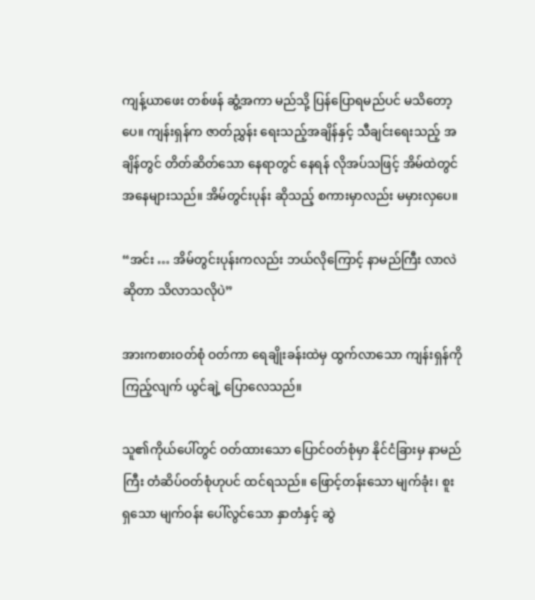ကျန့်ယာဖေး တစ်ဖန် ဆွံ့အကာ မည်သို့ ပြန်ပြောရမည်ပင် မသိတော့ပေ။ ကျန်းရှန်က ဇာတ်ညွှန်း ရေးသည့်အချိန်နှင့် သီချင်းရေးသည့် အချိန်တွင် တိတ်ဆိတ်သော နေရာတွင် နေရန် လိုအပ်သဖြင့် အိမ်ထဲတွင် အနေများသည်။ အိမ်တွင်းပုန်း ဆိုသည့် စကားမှာလည်း မမှားလှပေ။

“အင်း … အိမ်တွင်းပုန်းကလည်း ဘယ်လိုကြောင့် နာမည်ကြီး လာလဲဆိုတာ သိလာသလိုပဲ”

အားကစားဝတ်စုံ ဝတ်ကာ ရေချိုးခန်းထဲမှ ထွက်လာသော ကျန်းရှန်ကို ကြည့်လျက် ယွင်ချဲ့ ပြောလေသည်။

သူ၏ကိုယ်ပေါ်တွင် ဝတ်ထားသော ပြောင်ဝတ်စုံမှာ နိုင်ငံခြားမှ နာမည်ကြီး တံဆိပ်ဝတ်စုံဟုပင် ထင်ရသည်။ ဖြောင့်တန်းသော မျက်ခုံး၊ စူးရှသော မျက်ဝန်း ပေါ်လွင်သော နှာတံနှင့် ဆွဲ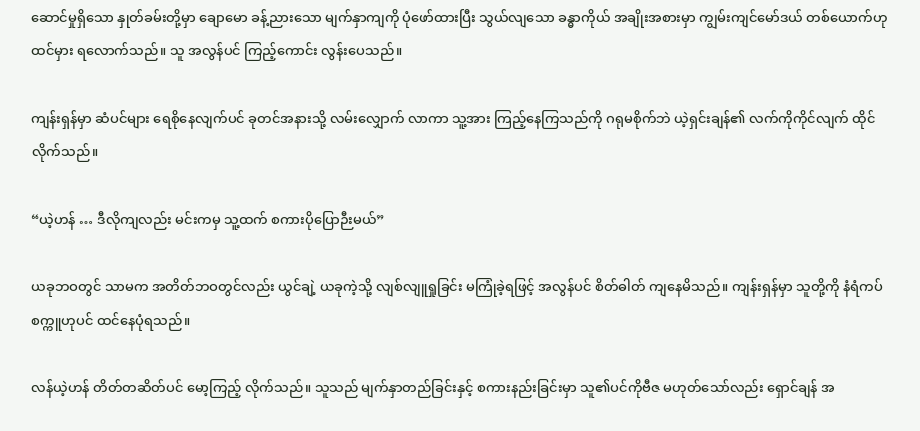ဆောင်မှုရှိသော နှုတ်ခမ်းတို့မှာ ချောမော ခန့်ညားသော မျက်နှာကျကို ပုံဖော်ထားပြီး သွယ်လျသော ခန္ဓာကိုယ် အချိုးအစားမှာ ကျွမ်းကျင်မော်ဒယ် တစ်ယောက်ဟု ထင်မှား ရလောက်သည်။ သူ အလွန်ပင် ကြည့်ကောင်း လွန်းပေသည်။

ကျန်းရှန်မှာ ဆံပင်များ ရေစိုနေလျက်ပင် ခုတင်အနားသို့ လမ်းလျှောက် လာကာ သူ့အား ကြည့်နေကြသည်ကို ဂရုမစိုက်ဘဲ ယဲ့ရှင်းချန်၏ လက်ကိုကိုင်လျက် ထိုင်လိုက်သည်။

“ယဲ့ဟန် … ဒီလိုကျလည်း မင်းကမှ သူ့ထက် စကားပိုပြောဉီးမယ်”

ယခုဘဝတွင် သာမက အတိတ်ဘဝတွင်လည်း ယွင်ချဲ့ ယခုကဲ့သို့ လျစ်လျူရှုခြင်း မကြုံခဲ့ရဖြင့် အလွန်ပင် စိတ်ဓါတ် ကျနေမိသည်။ ကျန်းရှန်မှာ သူတို့ကို နံရံကပ် စက္ကူဟုပင် ထင်နေပုံရသည်။

လန်ယဲ့ဟန် တိတ်တဆိတ်ပင် မော့ကြည့် လိုက်သည်။ သူသည် မျက်နှာတည်ခြင်းနှင့် စကားနည်းခြင်းမှာ သူ၏ပင်ကိုဗီဇ မဟုတ်သော်လည်း ရှောင်ချန် အ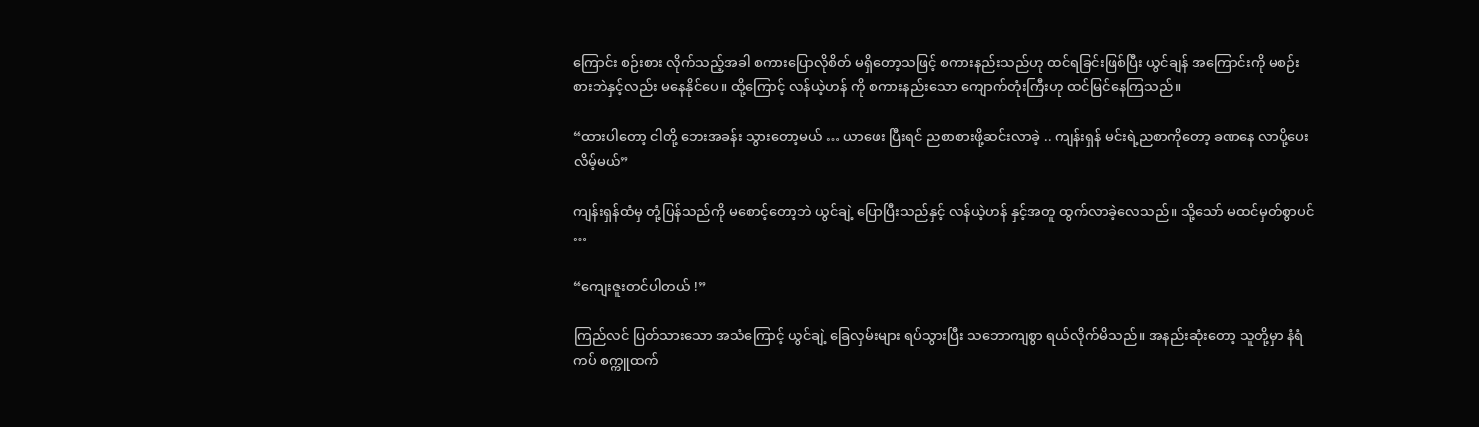ကြောင်း စဉ်းစား လိုက်သည့်အခါ စကားပြောလိုစိတ် မရှိတော့သဖြင့် စကားနည်းသည်ဟု ထင်ရခြင်းဖြစ်ပြီး ယွင်ချန် အကြောင်းကို မစဉ်းစားဘဲနှင့်လည်း မနေနိုင်ပေ။ ထို့ကြောင့် လန်ယဲ့ဟန် ကို စကားနည်းသော ကျောက်တုံးကြီးဟု ထင်မြင်နေကြသည်။

“ထားပါတော့ ငါတို့ ဘေးအခန်း သွားတော့မယ် … ယာဖေး ပြီးရင် ညစာစားဖို့ဆင်းလာခဲ့ .. ကျန်းရှန် မင်းရဲ့ညစာကိုတော့ ခဏနေ လာပို့ပေးလိမ့်မယ်”

ကျန်းရှန်ထံမှ တုံ့ပြန်သည်ကို မစောင့်တော့ဘဲ ယွင်ချဲ့ ပြောပြီးသည်နှင့် လန်ယဲ့ဟန် နှင့်အတူ ထွက်လာခဲ့လေသည်။ သို့သော် မထင်မှတ်စွာပင် …

“ကျေးဇူးတင်ပါတယ် !”

ကြည်လင် ပြတ်သားသော အသံကြောင့် ယွင်ချဲ့ ခြေလှမ်းများ ရပ်သွားပြီး သဘောကျစွာ ရယ်လိုက်မိသည်။ အနည်းဆုံးတော့ သူတို့မှာ နံရံကပ် စက္ကူထက်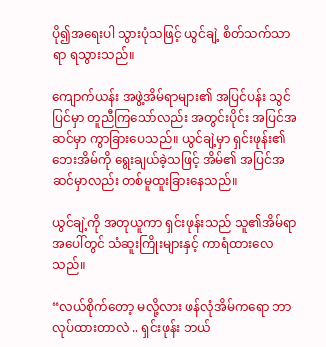ပို၍အရေးပါ သွားပုံသဖြင့် ယွင်ချဲ့ စိတ်သက်သာရာ ရသွားသည်။

ကျောက်ယန်း အဖွဲ့အိမ်ရာများ၏ အပြင်ပန်း သွင်ပြင်မှာ တူညီကြသော်လည်း အတွင်းပိုင်း အပြင်အဆင်မှာ ကွာခြားပေသည်။ ယွင်ချဲ့မှာ ရှင်းဖုန်း၏ ဘေးအိမ်ကို ရွေးချယ်ခဲ့သဖြင့် အိမ်၏ အပြင်အဆင်မှာလည်း တစ်မူထူးခြားနေသည်။

ယွင်ချဲ့ကို အတုယူကာ ရှင်းဖုန်းသည် သူ၏အိမ်ရာ အပေါ်တွင် သံဆူးကြိုးများနှင့် ကာရံထားလေသည်။

“လယ်စိုက်တော့ မလို့လား ဖန်လုံအိမ်ကရော ဘာလုပ်ထားတာလဲ .. ရှင်းဖုန်း ဘယ်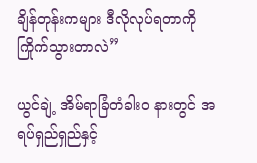ချိန်တုန်းကများ ဒီလိုလုပ်ရတာကို ကြိုက်သွားတာလဲ”

ယွင်ချဲ့ အိမ်ရာခြံတံခါးဝ နားတွင် အရပ်ရှည်ရှည်နှင့်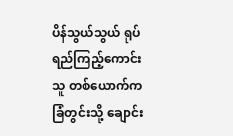ပိန်သွယ်သွယ် ရုပ်ရည်ကြည့်ကောင်းသူ တစ်ယောက်က ခြံတွင်းသို့ ချောင်း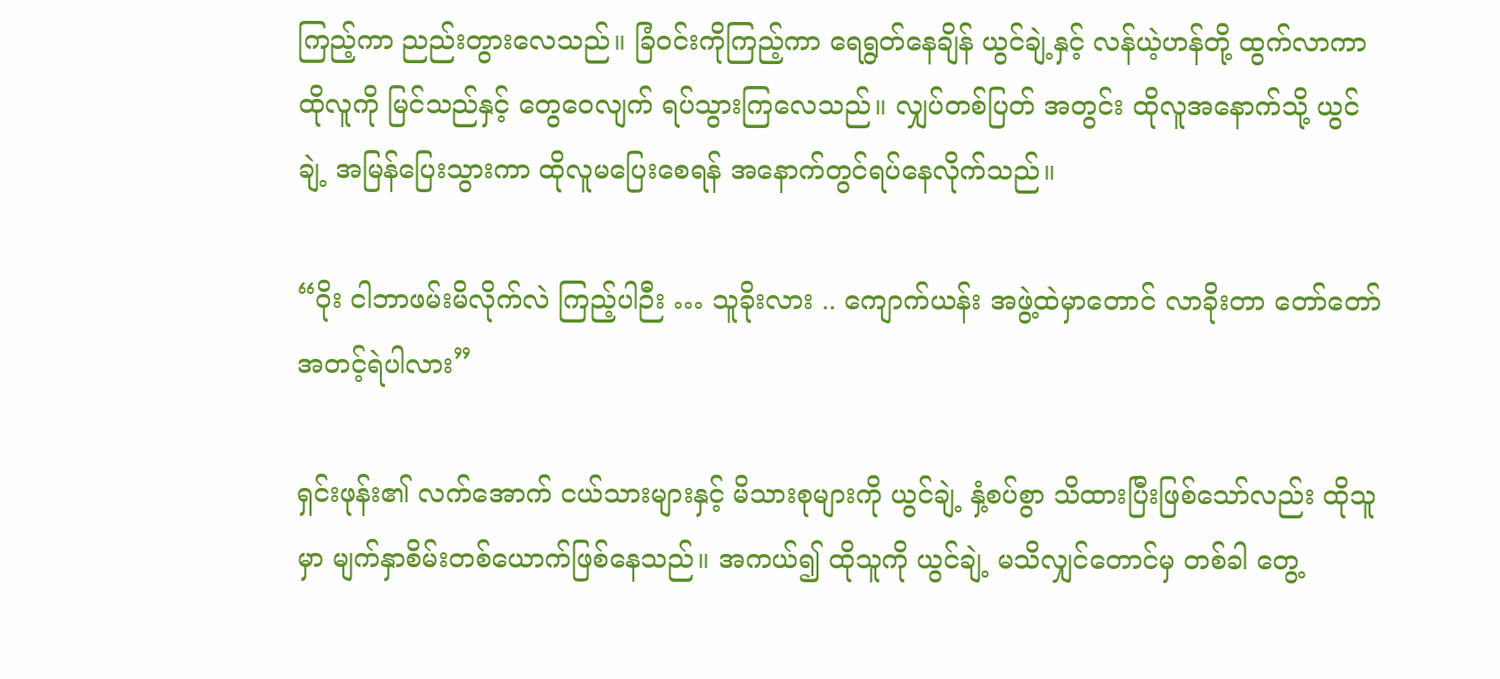ကြည့်ကာ ညည်းတွားလေသည်။ ခြံဝင်းကိုကြည့်ကာ ရေရွတ်နေချိန် ယွင်ချဲ့နှင့် လန်ယဲ့ဟန်တို့ ထွက်လာကာ ထိုလူကို မြင်သည်နှင့် တွေဝေလျက် ရပ်သွားကြလေသည်။ လျှပ်တစ်ပြတ် အတွင်း ထိုလူအနောက်သို့ ယွင်ချဲ့ အမြန်ပြေးသွားကာ ထိုလူမပြေးစေရန် အနောက်တွင်ရပ်နေလိုက်သည်။

“ဝိုး ငါဘာဖမ်းမိလိုက်လဲ ကြည့်ပါဉီး … သူခိုးလား .. ကျောက်ယန်း အဖွဲ့ထဲမှာတောင် လာခိုးတာ တော်တော် အတင့်ရဲပါလား”

ရှင်းဖုန်း၏ လက်အောက် ငယ်သားများနှင့် မိသားစုများကို ယွင်ချဲ့ နှံ့စပ်စွာ သိထားပြီးဖြစ်သော်လည်း ထိုသူမှာ မျက်နှာစိမ်းတစ်ယောက်ဖြစ်နေသည်။ အကယ်၍ ထိုသူကို ယွင်ချဲ့ မသိလျှင်တောင်မှ တစ်ခါ တွေ့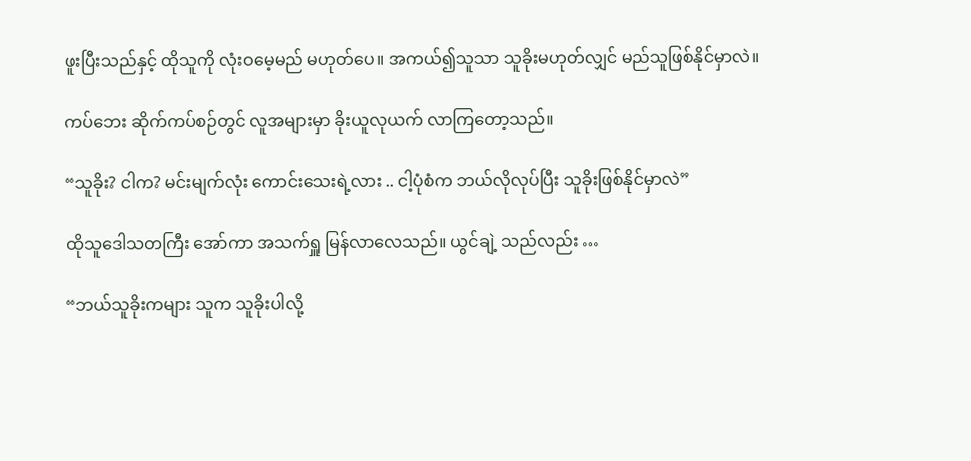ဖူးပြီးသည်နှင့် ထိုသူကို လုံးဝမေ့မည် မဟုတ်ပေ။ အကယ်၍သူသာ သူခိုးမဟုတ်လျှင် မည်သူဖြစ်နိုင်မှာလဲ။

ကပ်ဘေး ဆိုက်ကပ်စဉ်တွင် လူအများမှာ ခိုးယူလုယက် လာကြတော့သည်။

“သူခိုး? ငါက? မင်းမျက်လုံး ကောင်းသေးရဲ့လား .. ငါ့ပုံစံက ဘယ်လိုလုပ်ပြီး သူခိုးဖြစ်နိုင်မှာလဲ”

ထိုသူဒေါသတကြီး အော်ကာ အသက်ရှူ မြန်လာလေသည်။ ယွင်ချဲ့ သည်လည်း …

“ဘယ်သူခိုးကများ သူက သူခိုးပါလို့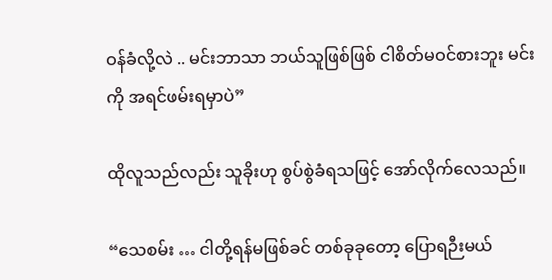ဝန်ခံလို့လဲ .. မင်းဘာသာ ဘယ်သူဖြစ်ဖြစ် ငါစိတ်မဝင်စားဘူး မင်းကို အရင်ဖမ်းရမှာပဲ”

ထိုလူသည်လည်း သူခိုးဟု စွပ်စွဲခံရသဖြင့် အော်လိုက်လေသည်။

“သေစမ်း … ငါတို့ရန်မဖြစ်ခင် တစ်ခုခုတော့ ပြောရဉီးမယ်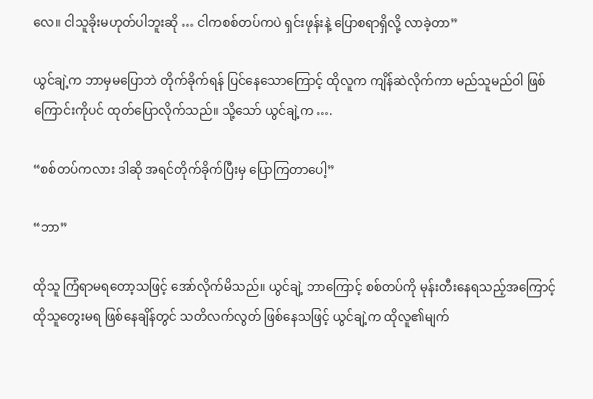လေ။ ငါသူခိုးမဟုတ်ပါဘူးဆို … ငါကစစ်တပ်ကပဲ ရှင်းဖုန်းနဲ့ ပြောစရာရှိလို့ လာခဲ့တာ”

ယွင်ချဲ့က ဘာမှမပြောဘဲ တိုက်ခိုက်ရန် ပြင်နေသောကြောင့် ထိုလူက ကျိန်ဆဲလိုက်ကာ မည်သူမည်ဝါ ဖြစ်ကြောင်းကိုပင် ထုတ်ပြောလိုက်သည်။ သို့သော် ယွင်ချဲ့က ….

“စစ်တပ်ကလား ဒါဆို အရင်တိုက်ခိုက်ပြီးမှ ပြောကြတာပေါ့”

“ဘာ”

ထိုသူ ကြံရာမရတော့သဖြင့် အော်လိုက်မိသည်။ ယွင်ချဲ့ ဘာကြောင့် စစ်တပ်ကို မုန်းတီးနေရသည့်အကြောင့် ထိုသူတွေးမရ ဖြစ်နေချိန်တွင် သတိလက်လွတ် ဖြစ်နေသဖြင့် ယွင်ချဲ့က ထိုလူ၏မျက်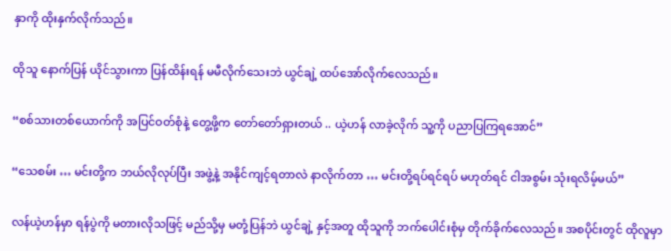နှာကို ထိုးနှက်လိုက်သည်။

ထိုသူ နောက်ပြန် ယိုင်သွားကာ ပြန်ထိန်းရန် မမီလိုက်သေးဘဲ ယွင်ချဲ့ ထပ်အော်လိုက်လေသည်။

“စစ်သားတစ်ယောက်ကို အပြင်ဝတ်စုံနဲ့ တွေ့ဖို့က တော်တော်ရှားတယ် .. ယဲ့ဟန် လာခဲ့လိုက် သူ့ကို ပညာပြကြရအောင်”

“သေစမ်း … မင်းတို့က ဘယ်လိုလုပ်ပြီး အဖွဲ့နဲ့ အနိုင်ကျင့်ရတာလဲ နာလိုက်တာ … မင်းတို့ရပ်ရင်ရပ် မဟုတ်ရင် ငါအစွမ်း သုံးရလိမ့်မယ်”

လန်ယဲ့ဟန်မှာ ရန်ပွဲကို မတားလိုသဖြင့် မည်သို့မှ မတုံ့ပြန်ဘဲ ယွင်ချဲ့ နှင့်အတူ ထိုသူကို ဘက်ပေါင်းစုံမှ တိုက်ခိုက်လေသည်။ အစပိုင်းတွင် ထိုလူမှာ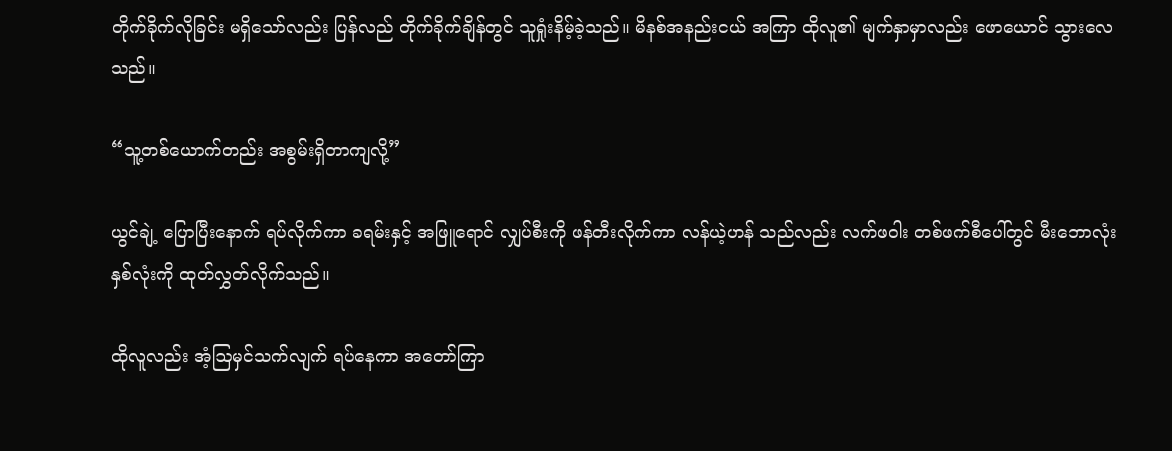တိုက်ခိုက်လိုခြင်း မရှိသော်လည်း ပြန်လည် တိုက်ခိုက်ချိန်တွင် သူရှုံးနိမ့်ခဲ့သည်။ မိနစ်အနည်းငယ် အကြာ ထိုလူ၏ မျက်နှာမှာလည်း ဖောယောင် သွားလေသည်။

“သူ့တစ်ယောက်တည်း အစွမ်းရှိတာကျလို့”

ယွင်ချဲ့ ပြောပြီးနောက် ရပ်လိုက်ကာ ခရမ်းနှင့် အဖြူရောင် လျှပ်စီးကို ဖန်တီးလိုက်ကာ လန်ယဲ့ဟန် သည်လည်း လက်ဖဝါး တစ်ဖက်စီပေါ်တွင် မီးဘောလုံး နှစ်လုံးကို ထုတ်လွှတ်လိုက်သည်။

ထိုလူလည်း အံ့ဩမှင်သက်လျက် ရပ်နေကာ အတော်ကြာ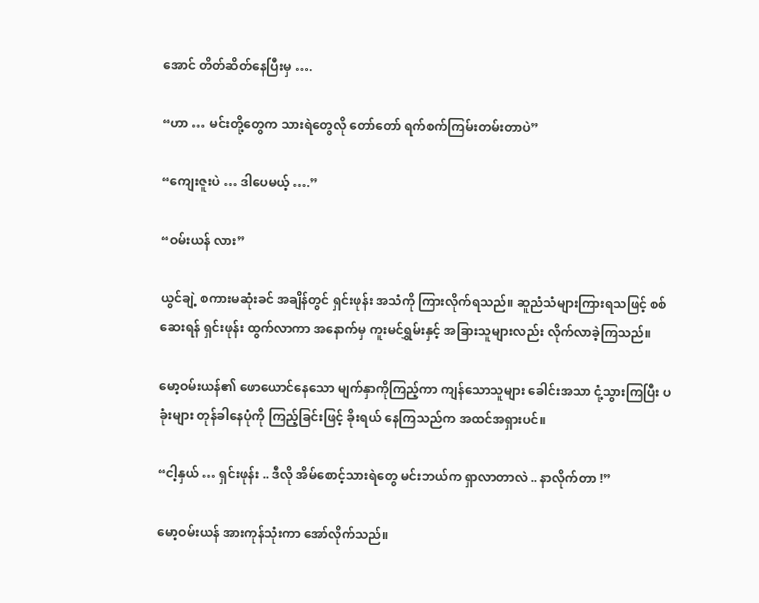အောင် တိတ်ဆိတ်နေပြီးမှ ….

“ဟာ … မင်းတို့တွေက သားရဲတွေလို တော်တော် ရက်စက်ကြမ်းတမ်းတာပဲ”

“ကျေးဇူးပဲ … ဒါပေမယ့် ….”

“ဝမ်းယန် လား”

ယွင်ချဲ့ စကားမဆုံးခင် အချိန်တွင် ရှင်းဖုန်း အသံကို ကြားလိုက်ရသည်။ ဆူညံသံများကြားရသဖြင့် စစ်ဆေးရန် ရှင်းဖုန်း ထွက်လာကာ အနောက်မှ ကူးမင်ရွှမ်းနှင့် အခြားသူများလည်း လိုက်လာခဲ့ကြသည်။

မော့ဝမ်းယန်၏ ဖောယောင်နေသော မျက်နှာကိုကြည့်ကာ ကျန်သောသူများ ခေါင်းအသာ ငုံ့သွားကြပြီး ပခုံးများ တုန်ခါနေပုံကို ကြည့်ခြင်းဖြင့် ခိုးရယ် နေကြသည်က အထင်အရှားပင်။

“ငါ့နှယ် … ရှင်းဖုန်း .. ဒီလို အိမ်စောင့်သားရဲတွေ မင်းဘယ်က ရှာလာတာလဲ .. နာလိုက်တာ !”

မော့ဝမ်းယန် အားကုန်သုံးကာ အော်လိုက်သည်။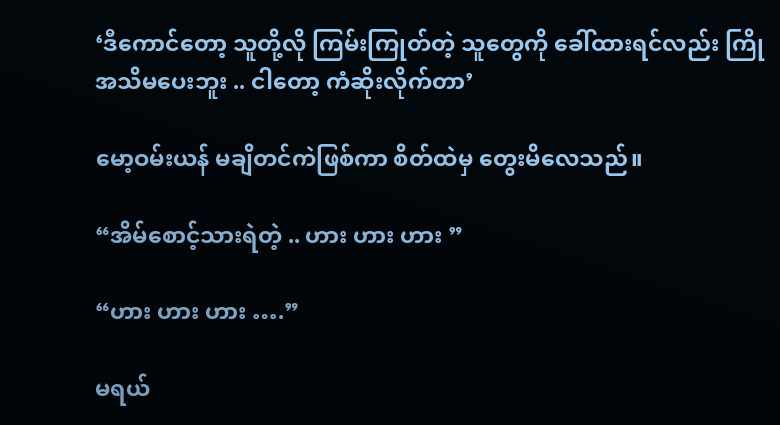‘ဒီကောင်တော့ သူတို့လို ကြမ်းကြုတ်တဲ့ သူတွေကို ခေါ်ထားရင်လည်း ကြိုအသိမပေးဘူး .. ငါတော့ ကံဆိုးလိုက်တာ’

မော့ဝမ်းယန် မချိတင်ကဲဖြစ်ကာ စိတ်ထဲမှ တွေးမိလေသည်။

“အိမ်စောင့်သားရဲတဲ့ .. ဟား ဟား ဟား ”

“ဟား ဟား ဟား ….”

မရယ်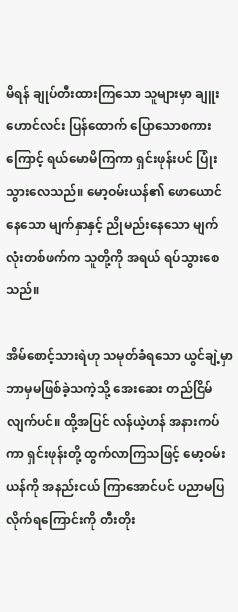မိရန် ချုပ်တီးထားကြသော သူများမှာ ချူးဟောင်လင်း ပြန်ထောက် ပြောသောစကားကြောင့် ရယ်မောမိကြကာ ရှင်းဖုန်းပင် ပြုံးသွားလေသည်။ မော့ဝမ်းယန်၏ ဖောယောင်နေသော မျက်နှာနှင့် ညိုမည်းနေသော မျက်လုံးတစ်ဖက်က သူတို့ကို အရယ် ရပ်သွားစေသည်။

အိမ်စောင့်သားရဲဟု သမုတ်ခံရသော ယွင်ချဲ့မှာ ဘာမှမဖြစ်ခဲ့သကဲ့သို့ အေးဆေး တည်ငြိမ်လျက်ပင်။ ထို့အပြင် လန်ယဲ့ဟန် အနားကပ်ကာ ရှင်းဖုန်းတို့ ထွက်လာကြသဖြင့် မော့ဝမ်းယန်ကို အနည်းငယ် ကြာအောင်ပင် ပညာမပြ လိုက်ရကြောင်းကို တီးတိုး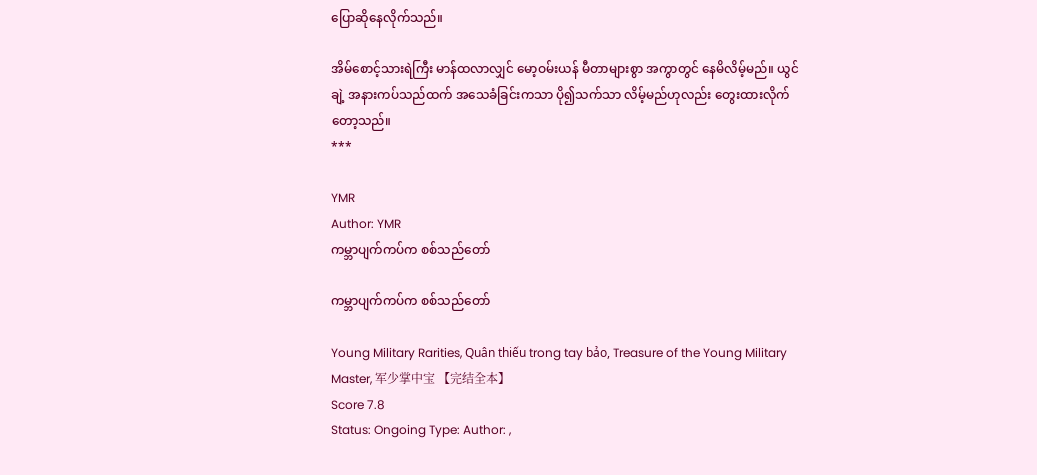ပြောဆိုနေလိုက်သည်။

အိမ်စောင့်သားရဲကြီး မာန်ထလာလျှင် မော့ဝမ်းယန် မီတာများစွာ အကွာတွင် နေမိလိမ့်မည်။ ယွင်ချဲ့ အနားကပ်သည်ထက် အသေခံခြင်းကသာ ပို၍သက်သာ လိမ့်မည်ဟုလည်း တွေးထားလိုက်တော့သည်။
***

YMR
Author: YMR
ကမ္ဘာပျက်ကပ်က စစ်သည်တော်

ကမ္ဘာပျက်ကပ်က စစ်သည်တော်

Young Military Rarities, Quân thiếu trong tay bảo, Treasure of the Young Military Master, 军少掌中宝 【完结全本】
Score 7.8
Status: Ongoing Type: Author: ,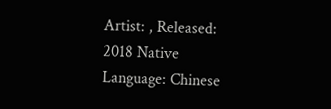Artist: , Released: 2018 Native Language: Chinese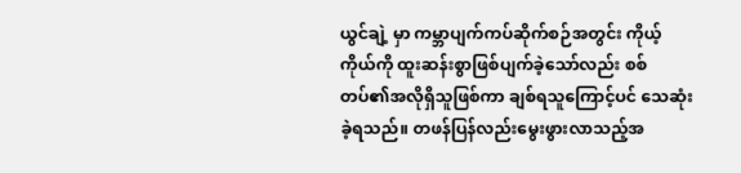ယွင်ချဲ့ မှာ ကမ္ဘာပျက်ကပ်ဆိုက်စဉ်အတွင်း ကိုယ့်ကိုယ်ကို ထူးဆန်းစွာဖြစ်ပျက်ခဲ့သော်လည်း စစ်တပ်၏အလိုရှိသူဖြစ်ကာ ချစ်ရသူကြောင့်ပင် သေဆုံးခဲ့ရသည်။ တဖန်ပြန်လည်းမွေးဖွားလာသည့်အ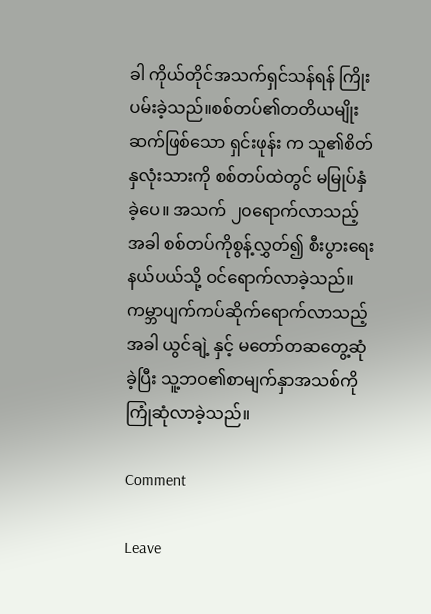ခါ ကိုယ်တိုင်အသက်ရှင်သန်ရန် ကြိုးပမ်းခဲ့သည်။စစ်တပ်၏တတိယမျိုးဆက်ဖြစ်သော ရှင်းဖုန်း က သူ၏စိတ်နှလုံးသားကို စစ်တပ်ထဲတွင် မမြုပ်နှံခဲ့ပေ။ အသက် ၂၀ရောက်လာသည့်အခါ စစ်တပ်ကိုစွန့်လွှတ်၍ စီးပွားရေးနယ်ပယ်သို့ ဝင်ရောက်လာခဲ့သည်။ ကမ္ဘာပျက်ကပ်ဆိုက်ရောက်လာသည့်အခါ ယွင်ချဲ့ နှင့် မတော်တဆတွေ့ဆုံခဲ့ပြီး သူ့ဘဝ၏စာမျက်နှာအသစ်ကို ကြုံဆုံလာခဲ့သည်။

Comment

Leave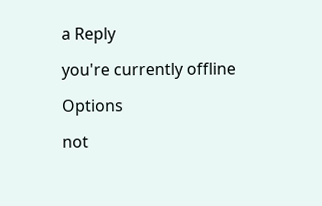a Reply

you're currently offline

Options

not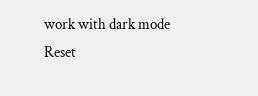work with dark mode
Reset